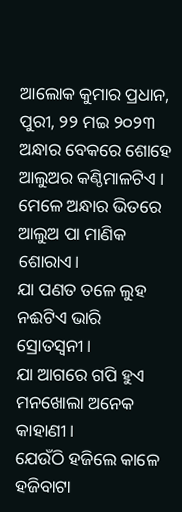ଆଲୋକ କୁମାର ପ୍ରଧାନ, ପୁରୀ, ୨୨ ମଇ ୨୦୨୩
ଅନ୍ଧାର ବେକରେ ଶୋହେ ଆଲୁଅର କଣ୍ଠିମାଳଟିଏ ।
ମେଳେ ଅନ୍ଧାର ଭିତରେ ଆଲୁଅ ପା ମାଣିକ ଶୋରାଏ।
ଯା ପଣତ ତଳେ ଲୁହ ନଈଟିଏ ଭାରି ସ୍ରୋତସ୍ବନୀ।
ଯା ଆଗରେ ଗପି ହୁଏ ମନଖୋଲା ଅନେକ କାହାଣୀ।
ଯେଉଁଠି ହଜିଲେ କାଳେ ହଜିବାଟା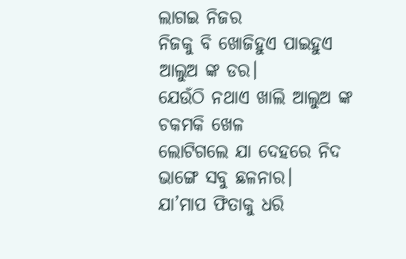ଲାଗଇ ନିଜର
ନିଜକୁ ବି ଖୋଜିହୁଏ ପାଇହୁଏ ଆଲୁଅ ଙ୍କ ଡର।
ଯେଉଁଠି ନଥାଏ ଖାଲି ଆଲୁଅ ଙ୍କ ଚକମକି ଖେଳ
ଲୋଟିଗଲେ ଯା ଦେହରେ ନିଦ ଭାଙ୍ଗେ ସବୁ ଛଳନାର।
ଯା’ମାପ ଫିତାକୁ ଧରି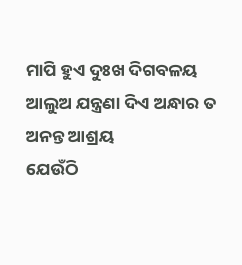ମାପି ହୁଏ ଦୁଃଖ ଦିଗବଳୟ
ଆଲୁଅ ଯନ୍ତ୍ରଣା ଦିଏ ଅନ୍ଧାର ତ ଅନନ୍ତ ଆଶ୍ରୟ
ଯେଉଁଠି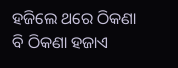ହଜିଲେ ଥରେ ଠିକଣା ବି ଠିକଣା ହଜାଏ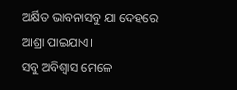ଅର୍କ୍ଷିତ ଭାବନାସବୁ ଯା ଦେହରେ ଆଶ୍ରା ପାଇଯାଏ।
ସବୁ ଅବିଶ୍ବାସ ମେଳେ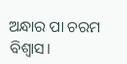ଅନ୍ଧାର ପା ଚରମ ବିଶ୍ବାସ।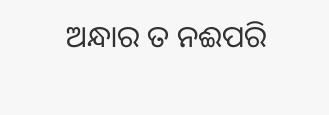ଅନ୍ଧାର ତ ନଈପରି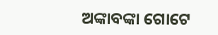ଅଙ୍କାବଙ୍କା ଗୋଟେ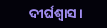ଦୀର୍ଘଶ୍ଵାସ।